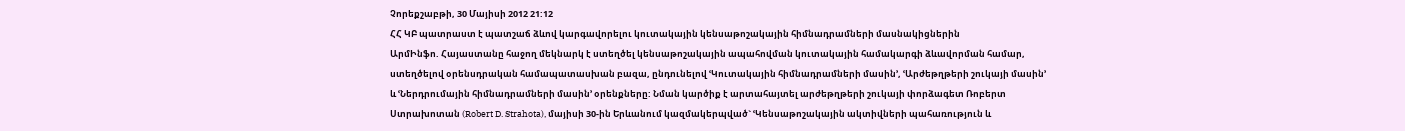Չորեքշաբթի, 30 Մայիսի 2012 21:12
ՀՀ ԿԲ պատրաստ է պատշաճ ձևով կարգավորելու կուտակային կենսաթոշակային հիմնադրամների մասնակիցներին
ԱրմԻնֆո. Հայաստանը հաջող մեկնարկ է ստեղծել կենսաթոշակային ապահովման կուտակային համակարգի ձևավորման համար, ստեղծելով օրենսդրական համապատասխան բազա, ընդունելով ՙԿուտակային հիմնադրամների մասին՚, ՙԱրժեթղթերի շուկայի մասին՚ և ՙՆերդրումային հիմնադրամների մասին՚ օրենքները: Նման կարծիք է արտահայտել արժեթղթերի շուկայի փորձագետ Ռոբերտ Ստրախոտան (Robert D. Strahota), մայիսի 30-ին Երևանում կազմակերպված` ՙԿենսաթոշակային ակտիվների պահառություն և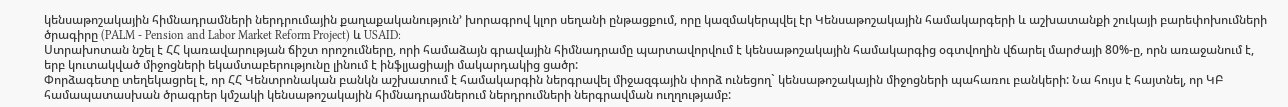կենսաթոշակային հիմնադրամների ներդրումային քաղաքականություն՚ խորագրով կլոր սեղանի ընթացքում, որը կազմակերպվել էր Կենսաթոշակային համակարգերի և աշխատանքի շուկայի բարեփոխումների ծրագիրը (PALM - Pension and Labor Market Reform Project) և USAID:
Ստրախոտան նշել է ՀՀ կառավարության ճիշտ որոշումները, որի համաձայն գրավային հիմնադրամը պարտավորվում է կենսաթոշակային համակարգից օգտվողին վճարել մարժայի 80%-ը, որն առաջանում է, երբ կուտակված միջոցների եկամտաբերությունը լինում է ինֆլյացիայի մակարդակից ցածր:
Փորձագետը տեղեկացրել է, որ ՀՀ Կենտրոնական բանկն աշխատում է համակարգին ներգրավել միջազգային փորձ ունեցող` կենսաթոշակային միջոցների պահառու բանկերի: Նա հույս է հայտնել, որ ԿԲ համապատասխան ծրագրեր կմշակի կենսաթոշակային հիմնադրամներում ներդրումների ներգրավման ուղղությամբ: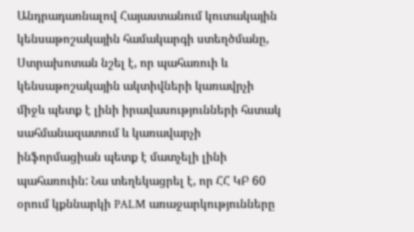Անդրադառնալով Հայաստանում կուտակային կենսաթոշակային համակարգի ստեղծմանը, Ստրախոտան նշել է, որ պահառուի և կենսաթոշակային ակտիվների կառավրչի միջև պետք է լինի իրավասությունների հստակ սահմանազատում և կառավարչի ինֆորմացիան պետք է մատչելի լինի պահառուին: Նա տեղեկացրել է, որ ՀՀ ԿԲ 60 օրում կքննարկի PALM առաջարկությունները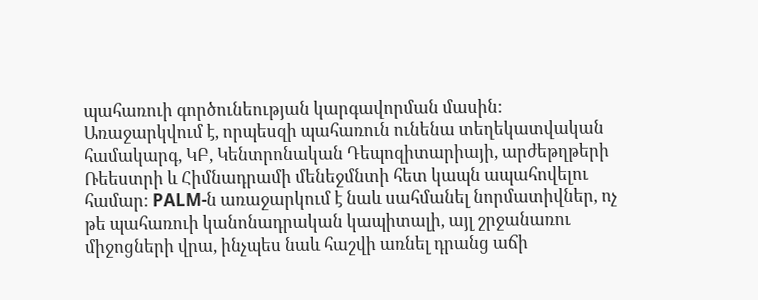պահառուի գործունեության կարգավորման մասին: Առաջարկվում է, որպեսզի պահառուն ունենա տեղեկատվական համակարգ, ԿԲ, Կենտրոնական Դեպոզիտարիայի, արժեթղթերի Ռեեստրի և Հիմնադրամի մենեջմնտի հետ կապն ապահովելու համար: PALM-ն առաջարկում է նաև սահմանել նորմատիվներ, ոչ թե պահառուի կանոնադրական կապիտալի, այլ շրջանառու միջոցների վրա, ինչպես նաև հաշվի առնել դրանց աճի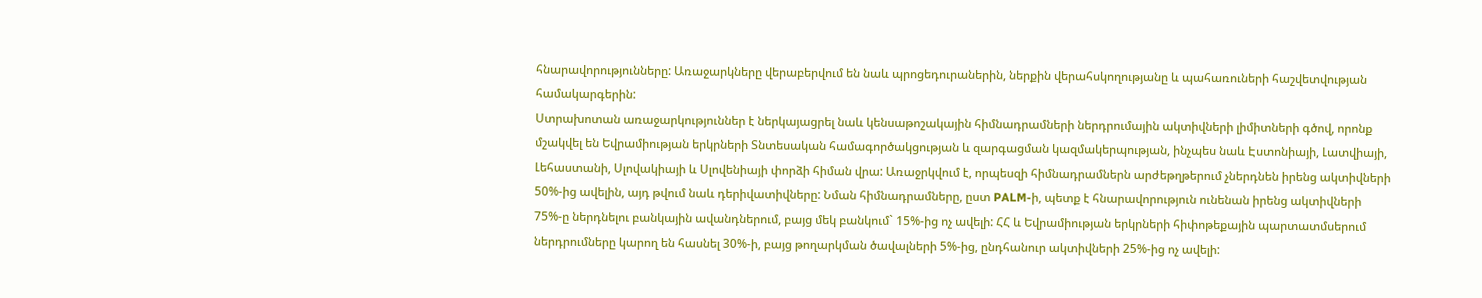հնարավորությունները: Առաջարկները վերաբերվում են նաև պրոցեդուրաներին, ներքին վերահսկողությանը և պահառուների հաշվետվության համակարգերին:
Ստրախոտան առաջարկություններ է ներկայացրել նաև կենսաթոշակային հիմնադրամների ներդրումային ակտիվների լիմիտների գծով, որոնք մշակվել են Եվրամիության երկրների Տնտեսական համագործակցության և զարգացման կազմակերպության, ինչպես նաև Էստոնիայի, Լատվիայի, Լեհաստանի, Սլովակիայի և Սլովենիայի փորձի հիման վրա: Առաջրկվում է, որպեսզի հիմնադրամներն արժեթղթերում չներդնեն իրենց ակտիվների 50%-ից ավելին, այդ թվում նաև դերիվատիվները: Նման հիմնադրամները, ըստ PALM-ի, պետք է հնարավորություն ունենան իրենց ակտիվների 75%-ը ներդնելու բանկային ավանդներում, բայց մեկ բանկում` 15%-ից ոչ ավելի: ՀՀ և Եվրամիության երկրների հիփոթեքային պարտատմսերում ներդրումները կարող են հասնել 30%-ի, բայց թողարկման ծավալների 5%-ից, ընդհանուր ակտիվների 25%-ից ոչ ավելի: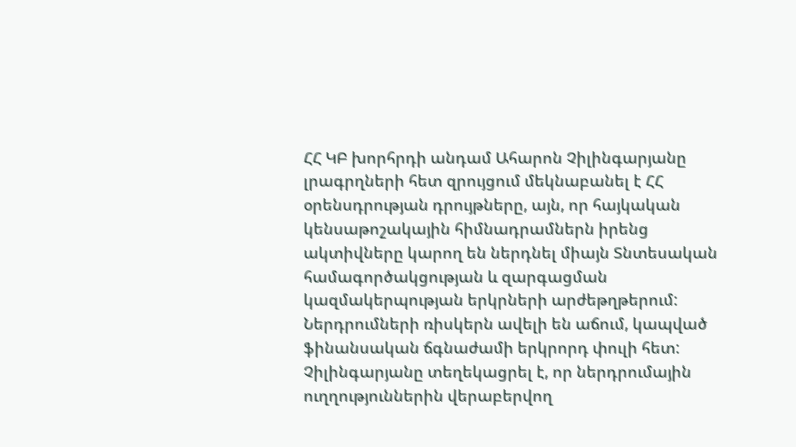ՀՀ ԿԲ խորհրդի անդամ Ահարոն Չիլինգարյանը լրագրղների հետ զրույցում մեկնաբանել է ՀՀ օրենսդրության դրույթները, այն, որ հայկական կենսաթոշակային հիմնադրամներն իրենց ակտիվները կարող են ներդնել միայն Տնտեսական համագործակցության և զարգացման կազմակերպության երկրների արժեթղթերում: Ներդրումների ռիսկերն ավելի են աճում, կապված ֆինանսական ճգնաժամի երկրորդ փուլի հետ: Չիլինգարյանը տեղեկացրել է, որ ներդրումային ուղղություններին վերաբերվող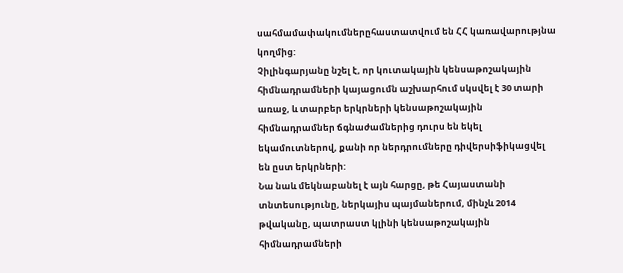սահմամափակումներըհաստատվում են ՀՀ կառավարությնա կողմից:
Չիլինգարյանը նշել է, որ կուտակային կենսաթոշակային հիմնադրամների կայացումն աշխարհում սկսվել է 30 տարի առաջ, և տարբեր երկրների կենսաթոշակային հիմնադրամներ ճգնաժամներից դուրս են եկել եկամուտներով, քանի որ ներդրումները դիվերսիֆիկացվել են ըստ երկրների:
Նա նաև մեկնաբանել է այն հարցը, թե Հայաստանի տնտեսությունը, ներկայիս պայմաներում, մինչև 2014 թվականը, պատրաստ կլինի կենսաթոշակային հիմնադրամների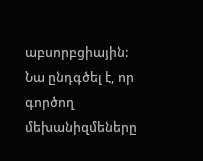աբսորբցիային: Նա ընդգծել է, որ գործող մեխանիզմեները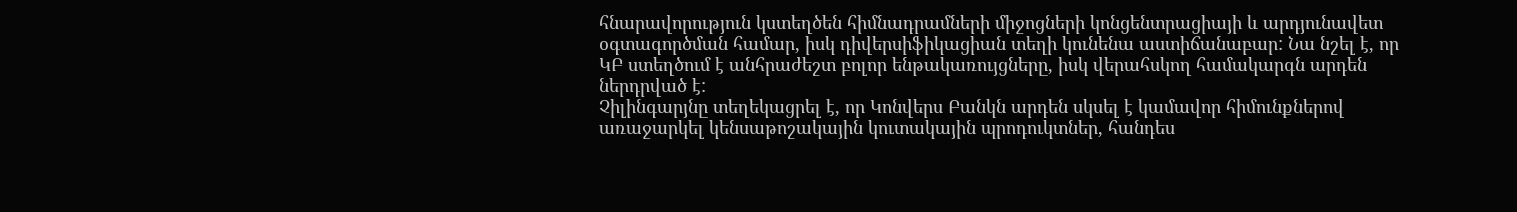հնարավորություն կստեղծեն հիմնադրամների միջոցների կոնցենտրացիայի և արդյունավետ օգտագործման համար, իսկ դիվերսիֆիկացիան տեղի կունենա աստիճանաբար: Նա նշել է, որ ԿԲ ստեղծում է անհրաժեշտ բոլոր ենթակառույցները, իսկ վերահսկող համակարգն արդեն ներդրված է:
Չիլինգարյնը տեղեկացրել է, որ Կոնվերս Բանկն արդեն սկսել է կամավոր հիմունքներով առաջարկել կենսաթոշակային կուտակային պրոդուկտներ, հանդես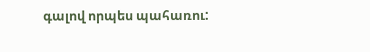գալով որպես պահառու: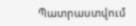Պատրաստվում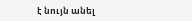է նույն անել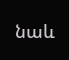նաև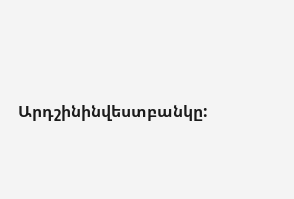Արդշինինվեստբանկը: